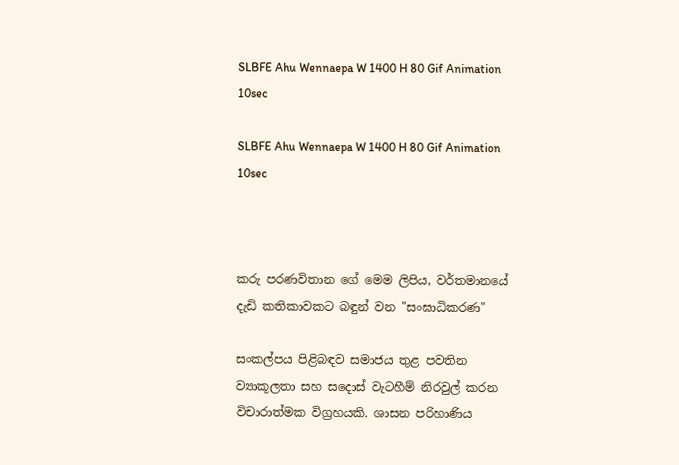SLBFE Ahu Wennaepa W 1400 H 80 Gif Animation 10sec

SLBFE Ahu Wennaepa W 1400 H 80 Gif Animation 10sec



කරු පරණවිතාන ගේ මෙම ලිපිය, වර්තමානයේ දැඩි කතිකාවකට බඳුන් වන "සංඝාධිකරණ"

සංකල්පය පිළිබඳව සමාජය තුළ පවතින ව්‍යාකූලතා සහ සදොස් වැටහීම් නිරවුල් කරන විචාරාත්මක විග්‍රහයකි. ශාසන පරිහාණිය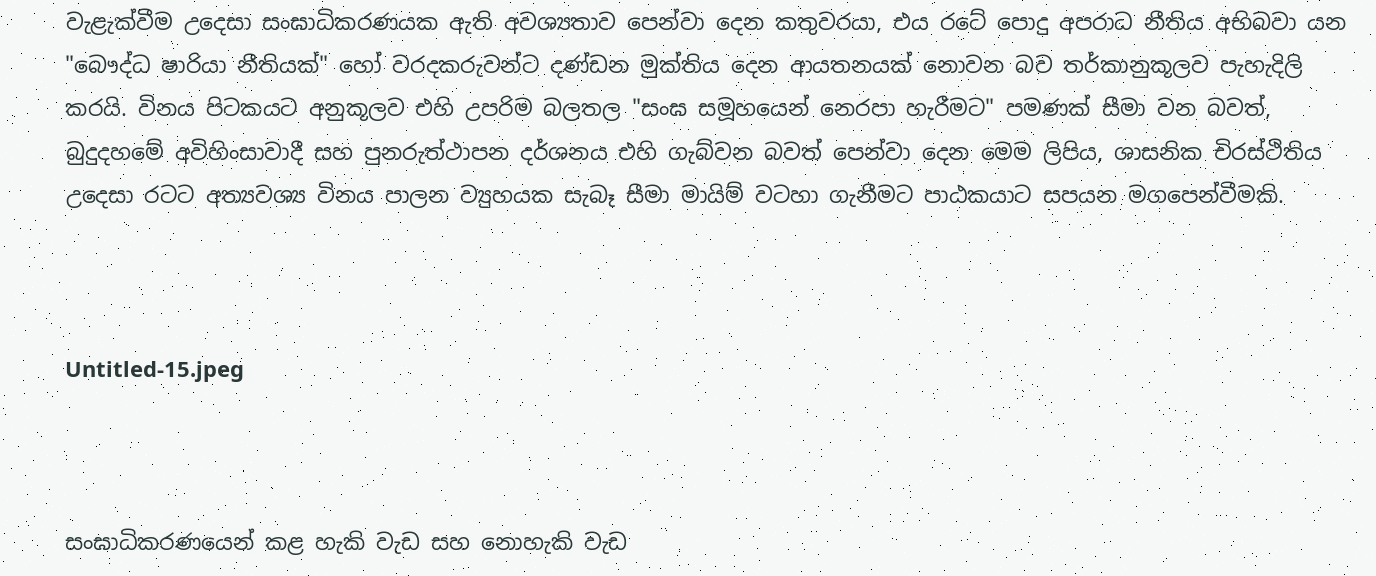වැළැක්වීම උදෙසා සංඝාධිකරණයක ඇති අවශ්‍යතාව පෙන්වා දෙන කතුවරයා, එය රටේ පොදු අපරාධ නීතිය අභිබවා යන "බෞද්ධ ෂාරියා නීතියක්" හෝ වරදකරුවන්ට දණ්ඩන මුක්තිය දෙන ආයතනයක් නොවන බව තර්කානුකූලව පැහැදිලි කරයි. විනය පිටකයට අනුකූලව එහි උපරිම බලතල "සංඝ සමූහයෙන් නෙරපා හැරීමට" පමණක් සීමා වන බවත්, බුදුදහමේ අවිහිංසාවාදී සහ පුනරුත්ථාපන දර්ශනය එහි ගැබ්වන බවත් පෙන්වා දෙන මෙම ලිපිය, ශාසනික චිරස්ථිතිය උදෙසා රටට අත්‍යවශ්‍ය විනය පාලන ව්‍යුහයක සැබෑ සීමා මායිම් වටහා ගැනීමට පාඨකයාට සපයන මගපෙන්වීමකි.



Untitled-15.jpeg



සංඝාධිකරණයෙන් කළ හැකි වැඩ සහ නොහැකි වැඩ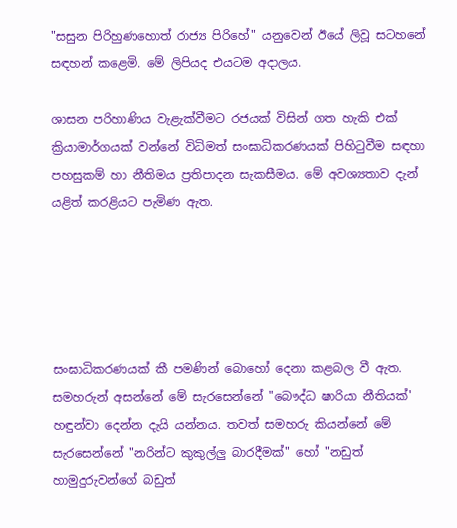"සසුන පිරිහුණහොත් රාජ්‍ය පිරිහේ" යනුවෙන් ඊයේ ලිවූ සටහනේ සඳහන් කළෙමි. මේ ලිපියද එයටම අදාලය.

ශාසන පරිහාණිය වැළැක්වීමට රජයක් විසින් ගත හැකි එක් ක්‍රියාමාර්ගයක් වන්නේ විධිමත් සංඝාධිකරණයක් පිහිටුවීම සඳහා පහසුකම් හා නීතිමය ප්‍රතිපාදන සැකසීමය. මේ අවශ්‍යතාව දැන් යළිත් කරළියට පැමිණ ඇත.





සංඝාධිකරණයක් කී පමණින් බොහෝ දෙනා කළබල වී ඇත. සමහරුන් අසන්නේ මේ සැරසෙන්නේ "බෞද්ධ ෂාරියා නීතියක්' හඳුන්වා දෙන්න දැයි යන්නය. තවත් සමහරු කියන්නේ මේ සැරසෙන්නේ "නරින්ට කුකුල්ලු බාරදීමක්" හෝ "නඩුත් හාමුදුරුවන්ගේ බඩුත්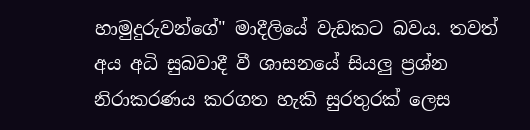හාමුදුරුවන්ගේ" මාදීලියේ වැඩකට බවය. තවත් අය අධි සුබවාදී වී ශාසනයේ සියලු ප්‍රශ්න නිරාකරණය කරගත හැකි සුරතුරක් ලෙස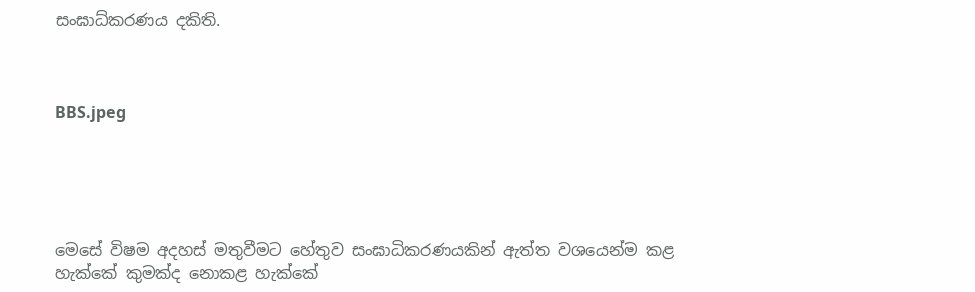සංඝාධ්කරණය දකිති.



BBS.jpeg





මෙසේ විෂම අදහස් මතුවීමට හේතුව සංඝාධිකරණයකින් ඇත්ත වශයෙන්ම කළ හැක්කේ කුමක්ද නොකළ හැක්කේ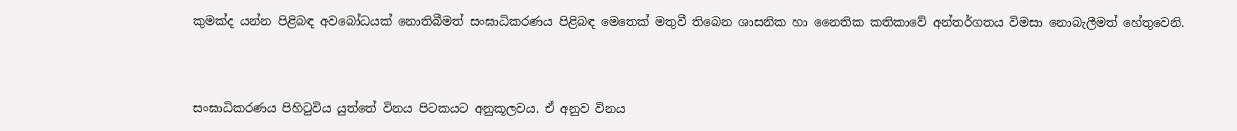කුමක්ද යන්න පිළිබඳ අවබෝධයක් නොතිබීමත් සංඝාධිකරණය පිළිබඳ මෙතෙක් මතුවී තිබෙන ශාසනික හා නෛතික කතිකාවේ අන්තර්ගතය විමසා නොබැලීමත් හේතුවෙනි.



සංඝාධිකරණය පිහිටුවිය යුත්තේ විනය පිටකයට අනුකූලවය. ඒ අනුව විනය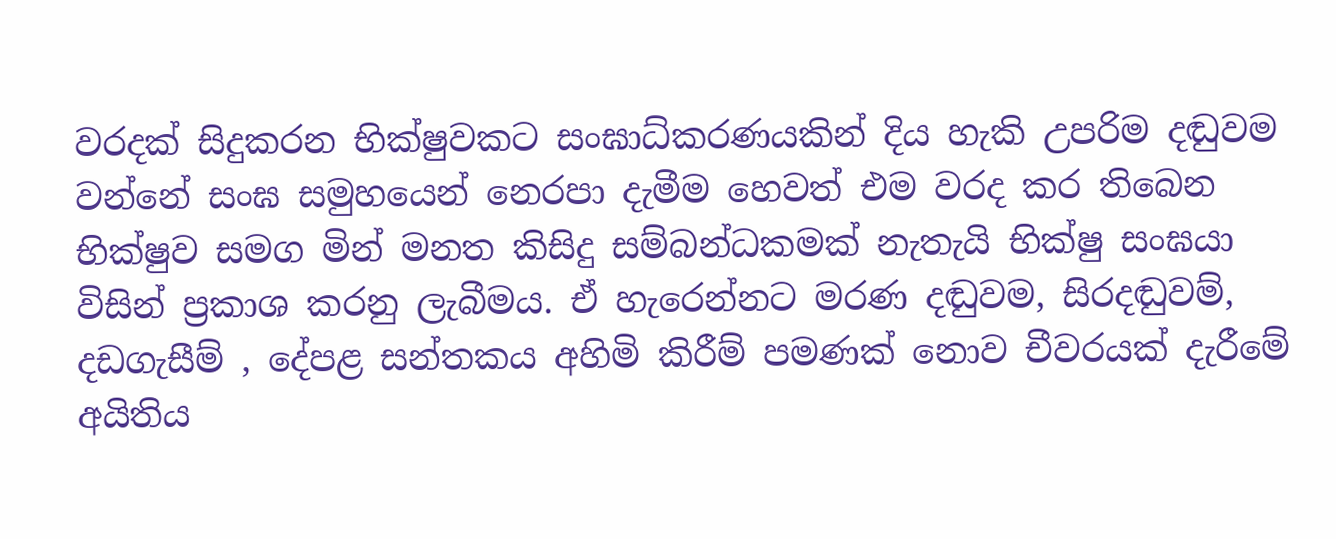වරදක් සිදුකරන භික්ෂුවකට සංඝාධ්කරණයකින් දිය හැකි උපරිම දඬුවම වන්නේ සංඝ සමුහයෙන් නෙරපා දැමීම හෙවත් එම වරද කර තිබෙන භික්ෂුව සමග මින් මනත කිසිදු සම්බන්ධකමක් නැතැයි භික්ෂු සංඝයා විසින් ප්‍රකාශ කරනු ලැබීමය. ඒ හැරෙන්නට මරණ දඬුවම, සිරදඬුවම්, දඩගැසීම් , දේපළ සන්තකය අහිමි කිරීම් පමණක් නොව චීවරයක් දැරීමේ අයිතිය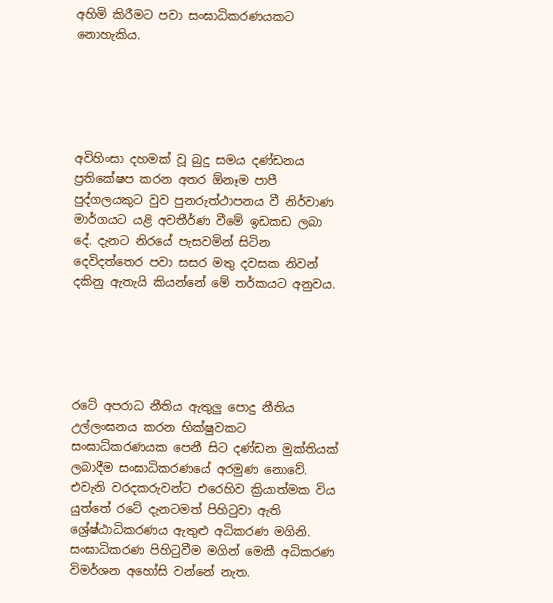අහිමි කිරීමට පවා සංඝාධිකරණයකට නොහැකිය.





අවිහිංසා දහමක් වූ බුදු සමය දණ්ඩනය ප්‍රතිකේෂප කරන අතර ඕනෑම පාපී පුද්ගලයකුට වුව පුනරුත්ථාපනය වී නිර්වාණ මාර්ගයට යළි අවතීර්ණ වීමේ ඉඩකඩ ලබා දේ. දැනට නිරයේ පැසවමින් සිටින දෙවිදත්තෙර පවා සසර මතු දවසක නිවන් දකිනු ඇතැයි කියන්නේ මේ තර්කයට අනුවය.





රටේ අපරාධ නීතිය ඇතුලු පොදු නීතිය උල්ලංඝනය කරන භික්ෂුවකට සංඝාධ්කරණයක පෙනී සිට දණ්ඩන මුක්තියක් ලබාදීම සංඝාධිකරණයේ අරමුණ නොවේ. එවැනි වරදකරුවන්ට එරෙහිව ක්‍රියාත්මක විය යුත්තේ රටේ දැනටමත් පිහිටුවා ඇති ශ්‍රේෂ්ඨාධිකරණය ඇතුළු අධිකරණ මගිනි. සංඝාධිකරණ පිහිටුවීම මගින් මෙකී අධිකරණ විමර්ශන අහෝසි වන්නේ නැත.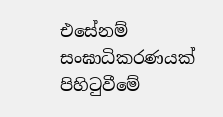එසේනම් සංඝාධිකරණයක් පිහිටුවීමේ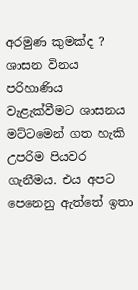අරමුණ කුමක්ද ? ශාසන විනය පරිහාණිය වැළැක්වීමට ශාසනය මට්ටමෙන් ගත හැකි උපරිම පියවර ගැනීමය. එය අපට පෙනෙනු ඇත්තේ ඉතා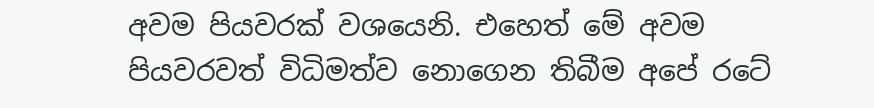අවම පියවරක් වශයෙනි. එහෙත් මේ අවම පියවරවත් විධිමත්ව නොගෙන තිබීම අපේ රටේ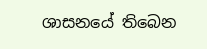ශාසනයේ තිබෙන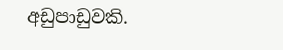අඩුපාඩුවකි.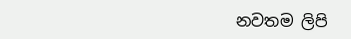නවතම ලිපි